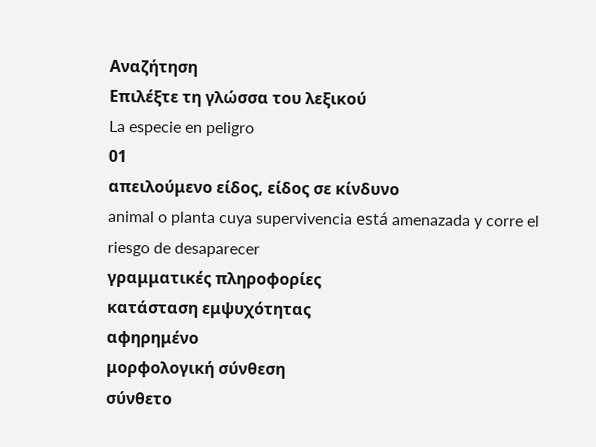Αναζήτηση
Επιλέξτε τη γλώσσα του λεξικού
La especie en peligro
01
απειλούμενο είδος, είδος σε κίνδυνο
animal o planta cuya supervivencia está amenazada y corre el riesgo de desaparecer
γραμματικές πληροφορίες
κατάσταση εμψυχότητας
αφηρημένο
μορφολογική σύνθεση
σύνθετο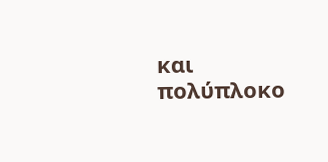και πολύπλοκο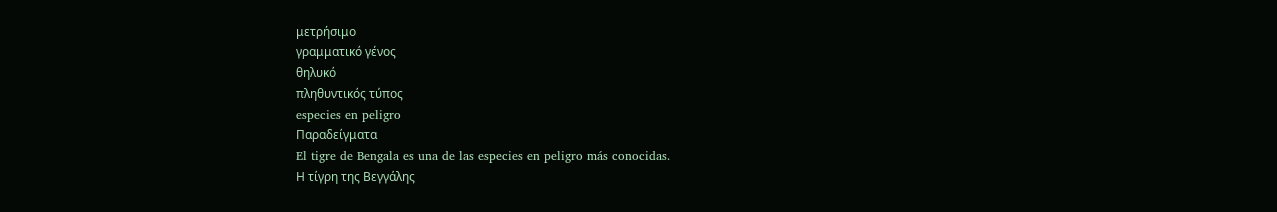μετρήσιμο
γραμματικό γένος
θηλυκό
πληθυντικός τύπος
especies en peligro
Παραδείγματα
El tigre de Bengala es una de las especies en peligro más conocidas.
Η τίγρη της Βεγγάλης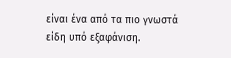είναι ένα από τα πιο γνωστά είδη υπό εξαφάνιση.